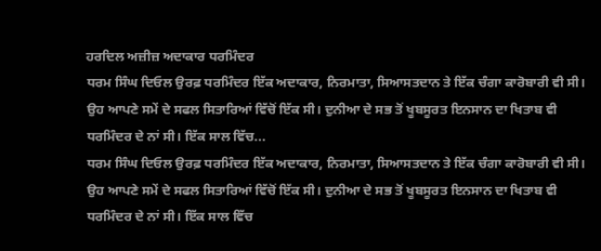ਹਰਦਿਲ ਅਜ਼ੀਜ਼ ਅਦਾਕਾਰ ਧਰਮਿੰਦਰ
ਧਰਮ ਸਿੰਘ ਦਿਓਲ ਉਰਫ਼ ਧਰਮਿੰਦਰ ਇੱਕ ਅਦਾਕਾਰ, ਨਿਰਮਾਤਾ, ਸਿਆਸਤਦਾਨ ਤੇ ਇੱਕ ਚੰਗਾ ਕਾਰੋਬਾਰੀ ਵੀ ਸੀ। ਉਹ ਆਪਣੇ ਸਮੇਂ ਦੇ ਸਫਲ ਸਿਤਾਰਿਆਂ ਵਿੱਚੋਂ ਇੱਕ ਸੀ। ਦੁਨੀਆ ਦੇ ਸਭ ਤੋਂ ਖੂਬਸੂਰਤ ਇਨਸਾਨ ਦਾ ਖਿਤਾਬ ਵੀ ਧਰਮਿੰਦਰ ਦੇ ਨਾਂ ਸੀ। ਇੱਕ ਸਾਲ ਵਿੱਚ...
ਧਰਮ ਸਿੰਘ ਦਿਓਲ ਉਰਫ਼ ਧਰਮਿੰਦਰ ਇੱਕ ਅਦਾਕਾਰ, ਨਿਰਮਾਤਾ, ਸਿਆਸਤਦਾਨ ਤੇ ਇੱਕ ਚੰਗਾ ਕਾਰੋਬਾਰੀ ਵੀ ਸੀ। ਉਹ ਆਪਣੇ ਸਮੇਂ ਦੇ ਸਫਲ ਸਿਤਾਰਿਆਂ ਵਿੱਚੋਂ ਇੱਕ ਸੀ। ਦੁਨੀਆ ਦੇ ਸਭ ਤੋਂ ਖੂਬਸੂਰਤ ਇਨਸਾਨ ਦਾ ਖਿਤਾਬ ਵੀ ਧਰਮਿੰਦਰ ਦੇ ਨਾਂ ਸੀ। ਇੱਕ ਸਾਲ ਵਿੱਚ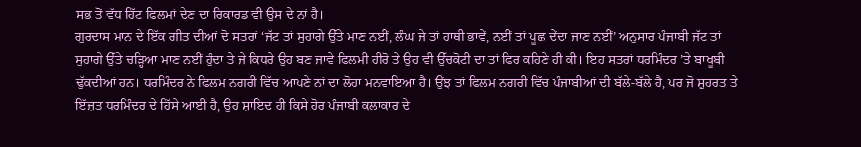ਸਭ ਤੋਂ ਵੱਧ ਹਿੱਟ ਫਿਲਮਾਂ ਦੇਣ ਦਾ ਰਿਕਾਰਡ ਵੀ ਉਸ ਦੇ ਨਾਂ ਹੈ।
ਗੁਰਦਾਸ ਮਾਨ ਦੇ ਇੱਕ ਗੀਤ ਦੀਆਂ ਦੋ ਸਤਰਾਂ ‘ਜੱਟ ਤਾਂ ਸੁਹਾਗੇ ਉੱਤੇ ਮਾਣ ਨਈਂ, ਲੰਘ ਜੇ ਤਾਂ ਹਾਥੀ ਭਾਵੇਂ, ਨਈਂ ਤਾਂ ਪੂਛ ਦੇਂਦਾ ਜਾਣ ਨਈਂ’ ਅਨੁਸਾਰ ਪੰਜਾਬੀ ਜੱਟ ਤਾਂ ਸੁਹਾਗੇ ਉੱਤੇ ਚੜ੍ਹਿਆ ਮਾਣ ਨਈਂ ਹੁੰਦਾ ਤੇ ਜੇ ਕਿਧਰੇ ਉਹ ਬਣ ਜਾਵੇ ਫਿਲਮੀ ਹੀਰੋ ਤੇ ਉਹ ਵੀ ਉੱਚਕੋਟੀ ਦਾ ਤਾਂ ਫਿਰ ਕਹਿਣੇ ਹੀ ਕੀ। ਇਹ ਸਤਰਾਂ ਧਰਮਿੰਦਰ ’ਤੇ ਬਾਖੂਬੀ ਢੁੱਕਦੀਆਂ ਹਨ। ਧਰਮਿੰਦਰ ਨੇ ਫਿਲਮ ਨਗਰੀ ਵਿੱਚ ਆਪਣੇ ਨਾਂ ਦਾ ਲੋਹਾ ਮਨਵਾਇਆ ਹੈ। ਉਂਝ ਤਾਂ ਫਿਲਮ ਨਗਰੀ ਵਿੱਚ ਪੰਜਾਬੀਆਂ ਦੀ ਬੱਲੇ-ਬੱਲੇ ਹੈ, ਪਰ ਜੋ ਸ਼ੁਹਰਤ ਤੇ ਇੱਜ਼ਤ ਧਰਮਿੰਦਰ ਦੇ ਹਿੱਸੇ ਆਈ ਹੈ, ਉਹ ਸ਼ਾਇਦ ਹੀ ਕਿਸੇ ਹੋਰ ਪੰਜਾਬੀ ਕਲਾਕਾਰ ਦੇ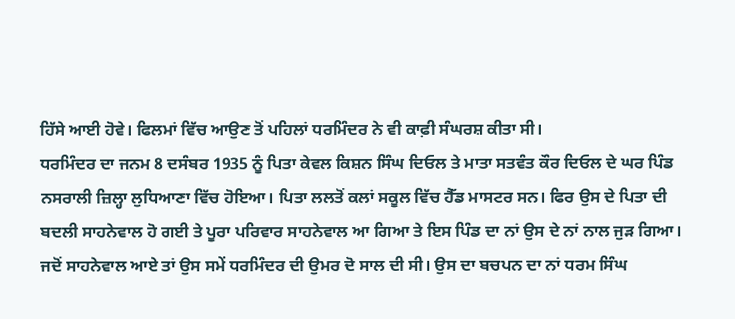ਹਿੱਸੇ ਆਈ ਹੋਵੇ। ਫਿਲਮਾਂ ਵਿੱਚ ਆਉਣ ਤੋਂ ਪਹਿਲਾਂ ਧਰਮਿੰਦਰ ਨੇ ਵੀ ਕਾਫ਼ੀ ਸੰਘਰਸ਼ ਕੀਤਾ ਸੀ।
ਧਰਮਿੰਦਰ ਦਾ ਜਨਮ 8 ਦਸੰਬਰ 1935 ਨੂੰ ਪਿਤਾ ਕੇਵਲ ਕਿਸ਼ਨ ਸਿੰਘ ਦਿਓਲ ਤੇ ਮਾਤਾ ਸਤਵੰਤ ਕੌਰ ਦਿਓਲ ਦੇ ਘਰ ਪਿੰਡ ਨਸਰਾਲੀ ਜ਼ਿਲ੍ਹਾ ਲੁਧਿਆਣਾ ਵਿੱਚ ਹੋਇਆ। ਪਿਤਾ ਲਲਤੋਂ ਕਲਾਂ ਸਕੂਲ ਵਿੱਚ ਹੈੱਡ ਮਾਸਟਰ ਸਨ। ਫਿਰ ਉਸ ਦੇ ਪਿਤਾ ਦੀ ਬਦਲੀ ਸਾਹਨੇਵਾਲ ਹੋ ਗਈ ਤੇ ਪੂਰਾ ਪਰਿਵਾਰ ਸਾਹਨੇਵਾਲ ਆ ਗਿਆ ਤੇ ਇਸ ਪਿੰਡ ਦਾ ਨਾਂ ਉਸ ਦੇ ਨਾਂ ਨਾਲ ਜੁੜ ਗਿਆ। ਜਦੋਂ ਸਾਹਨੇਵਾਲ ਆਏ ਤਾਂ ਉਸ ਸਮੇਂ ਧਰਮਿੰਦਰ ਦੀ ਉਮਰ ਦੋ ਸਾਲ ਦੀ ਸੀ। ਉਸ ਦਾ ਬਚਪਨ ਦਾ ਨਾਂ ਧਰਮ ਸਿੰਘ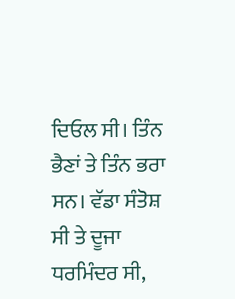ਦਿਓਲ ਸੀ। ਤਿੰਨ ਭੈਣਾਂ ਤੇ ਤਿੰਨ ਭਰਾ ਸਨ। ਵੱਡਾ ਸੰਤੋਸ਼ ਸੀ ਤੇ ਦੂਜਾ ਧਰਮਿੰਦਰ ਸੀ,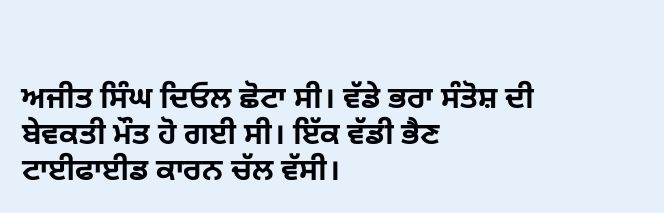ਅਜੀਤ ਸਿੰਘ ਦਿਓਲ ਛੋਟਾ ਸੀ। ਵੱਡੇ ਭਰਾ ਸੰਤੋਸ਼ ਦੀ ਬੇਵਕਤੀ ਮੌਤ ਹੋ ਗਈ ਸੀ। ਇੱਕ ਵੱਡੀ ਭੈਣ ਟਾਈਫਾਈਡ ਕਾਰਨ ਚੱਲ ਵੱਸੀ।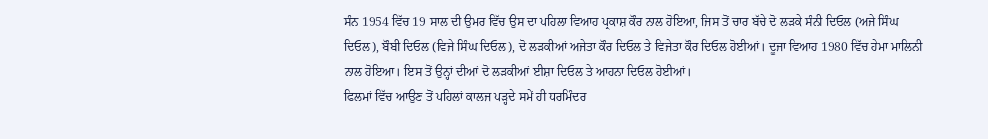ਸੰਨ 1954 ਵਿੱਚ 19 ਸਾਲ ਦੀ ਉਮਰ ਵਿੱਚ ਉਸ ਦਾ ਪਹਿਲਾ ਵਿਆਹ ਪ੍ਰਕਾਸ਼ ਕੌਰ ਨਾਲ ਹੋਇਆ, ਜਿਸ ਤੋਂ ਚਾਰ ਬੱਚੇ ਦੋ ਲੜਕੇ ਸੰਨੀ ਦਿਓਲ (ਅਜੇ ਸਿੰਘ ਦਿਓਲ), ਬੌਬੀ ਦਿਓਲ (ਵਿਜੇ ਸਿੰਘ ਦਿਓਲ), ਦੋ ਲੜਕੀਆਂ ਅਜੇਤਾ ਕੌਰ ਦਿਓਲ ਤੇ ਵਿਜੇਤਾ ਕੌਰ ਦਿਓਲ ਹੋਈਆਂ। ਦੂਜਾ ਵਿਆਹ 1980 ਵਿੱਚ ਹੇਮਾ ਮਾਲਿਨੀ ਨਾਲ ਹੋਇਆ। ਇਸ ਤੋਂ ਉਨ੍ਹਾਂ ਦੀਆਂ ਦੋ ਲੜਕੀਆਂ ਈਸ਼ਾ ਦਿਓਲ ਤੇ ਆਹਨਾ ਦਿਓਲ ਹੋਈਆਂ।
ਫਿਲਮਾਂ ਵਿੱਚ ਆਉਣ ਤੋਂ ਪਹਿਲਾਂ ਕਾਲਜ ਪੜ੍ਹਦੇ ਸਮੇਂ ਹੀ ਧਰਮਿੰਦਰ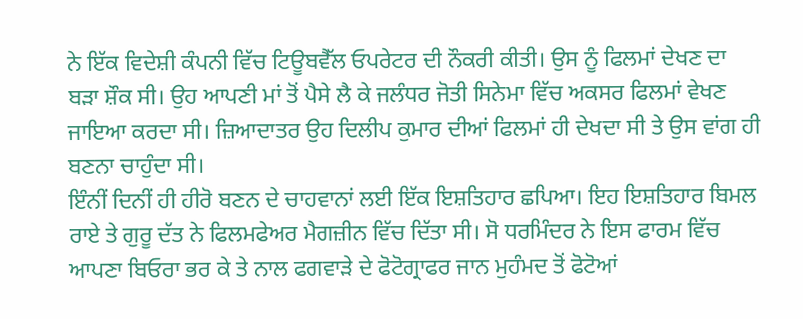ਨੇ ਇੱਕ ਵਿਦੇਸ਼ੀ ਕੰਪਨੀ ਵਿੱਚ ਟਿਊਬਵੈੱਲ ਓਪਰੇਟਰ ਦੀ ਨੌਕਰੀ ਕੀਤੀ। ਉਸ ਨੂੰ ਫਿਲਮਾਂ ਦੇਖਣ ਦਾ ਬੜਾ ਸ਼ੌਕ ਸੀ। ਉਹ ਆਪਣੀ ਮਾਂ ਤੋਂ ਪੈਸੇ ਲੈ ਕੇ ਜਲੰਧਰ ਜੋਤੀ ਸਿਨੇਮਾ ਵਿੱਚ ਅਕਸਰ ਫਿਲਮਾਂ ਵੇਖਣ ਜਾਇਆ ਕਰਦਾ ਸੀ। ਜ਼ਿਆਦਾਤਰ ਉਹ ਦਿਲੀਪ ਕੁਮਾਰ ਦੀਆਂ ਫਿਲਮਾਂ ਹੀ ਦੇਖਦਾ ਸੀ ਤੇ ਉਸ ਵਾਂਗ ਹੀ ਬਣਨਾ ਚਾਹੁੰਦਾ ਸੀ।
ਇੰਨੀਂ ਦਿਨੀਂ ਹੀ ਹੀਰੋ ਬਣਨ ਦੇ ਚਾਹਵਾਨਾਂ ਲਈ ਇੱਕ ਇਸ਼ਤਿਹਾਰ ਛਪਿਆ। ਇਹ ਇਸ਼ਤਿਹਾਰ ਬਿਮਲ ਰਾਏ ਤੇ ਗੁਰੂ ਦੱਤ ਨੇ ਫਿਲਮਫੇਅਰ ਮੈਗਜ਼ੀਨ ਵਿੱਚ ਦਿੱਤਾ ਸੀ। ਸੋ ਧਰਮਿੰਦਰ ਨੇ ਇਸ ਫਾਰਮ ਵਿੱਚ ਆਪਣਾ ਬਿਓਰਾ ਭਰ ਕੇ ਤੇ ਨਾਲ ਫਗਵਾੜੇ ਦੇ ਫੋਟੋਗ੍ਰਾਫਰ ਜਾਨ ਮੁਹੰਮਦ ਤੋਂ ਫੋਟੋਆਂ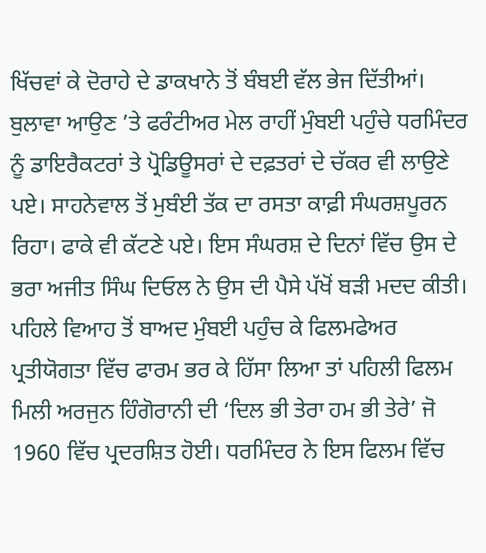ਖਿੱਚਵਾਂ ਕੇ ਦੋਰਾਹੇ ਦੇ ਡਾਕਖਾਨੇ ਤੋਂ ਬੰਬਈ ਵੱਲ ਭੇਜ ਦਿੱਤੀਆਂ। ਬੁਲਾਵਾ ਆਉਣ ’ਤੇ ਫਰੰਟੀਅਰ ਮੇਲ ਰਾਹੀਂ ਮੁੰਬਈ ਪਹੁੰਚੇ ਧਰਮਿੰਦਰ ਨੂੰ ਡਾਇਰੈਕਟਰਾਂ ਤੇ ਪ੍ਰੋਡਿਊਸਰਾਂ ਦੇ ਦਫ਼ਤਰਾਂ ਦੇ ਚੱਕਰ ਵੀ ਲਾਉਣੇ ਪਏ। ਸਾਹਨੇਵਾਲ ਤੋਂ ਮੁਬੰਈ ਤੱਕ ਦਾ ਰਸਤਾ ਕਾਫ਼ੀ ਸੰਘਰਸ਼ਪੂਰਨ ਰਿਹਾ। ਫਾਕੇ ਵੀ ਕੱਟਣੇ ਪਏ। ਇਸ ਸੰਘਰਸ਼ ਦੇ ਦਿਨਾਂ ਵਿੱਚ ਉਸ ਦੇ ਭਰਾ ਅਜੀਤ ਸਿੰਘ ਦਿਓਲ ਨੇ ਉਸ ਦੀ ਪੈਸੇ ਪੱਖੋਂ ਬੜੀ ਮਦਦ ਕੀਤੀ। ਪਹਿਲੇ ਵਿਆਹ ਤੋਂ ਬਾਅਦ ਮੁੰਬਈ ਪਹੁੰਚ ਕੇ ਫਿਲਮਫੇਅਰ ਪ੍ਰਤੀਯੋਗਤਾ ਵਿੱਚ ਫਾਰਮ ਭਰ ਕੇ ਹਿੱਸਾ ਲਿਆ ਤਾਂ ਪਹਿਲੀ ਫਿਲਮ ਮਿਲੀ ਅਰਜੁਨ ਹਿੰਗੋਰਾਨੀ ਦੀ ‘ਦਿਲ ਭੀ ਤੇਰਾ ਹਮ ਭੀ ਤੇਰੇ’ ਜੋ 1960 ਵਿੱਚ ਪ੍ਰਦਰਸ਼ਿਤ ਹੋਈ। ਧਰਮਿੰਦਰ ਨੇ ਇਸ ਫਿਲਮ ਵਿੱਚ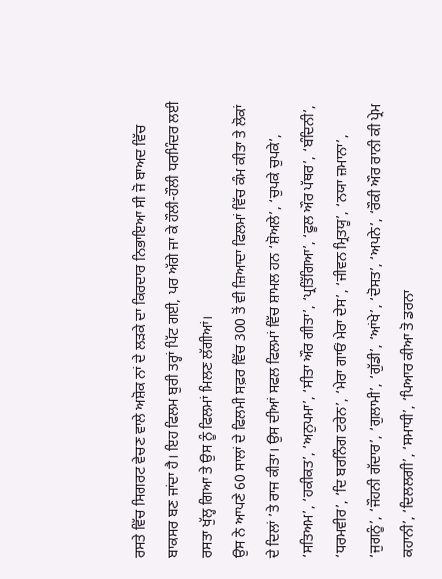ਰਸਤੇ ਵਿੱਚ ਸਿਗਰਟ ਵੇਚਣ ਵਾਲੇ ਅਸ਼ੋਕ ਨਾਂ ਦੇ ਲੜਕੇ ਦਾ ਕਿਰਦਾਰ ਨਿਭਾਇਆ ਸੀ ਜੋ ਬਾਅਦ ਵਿੱਚ ਬਾਕਸਰ ਬਣ ਜਾਂਦਾ ਹੈ। ਇਹ ਫਿਲਮ ਬੁਰੀ ਤਰ੍ਹਾਂ ਪਿੱਟ ਗਈ, ਪਰ ਅੱਗੇ ਜਾ ਕੇ ਹੌਲੀ-ਹੌਲੀ ਧਰਮਿੰਦਰ ਲਈ ਰਸਤਾ ਖੁੱਲ੍ਹ ਗਿਆ ਤੇ ਉਸ ਨੂੰ ਫਿਲਮਾਂ ਮਿਲਣ ਲੱਗੀਆਂ।
ਉਸ ਨੇ ਆਪਣੇ 60 ਸਾਲਾਂ ਦੇ ਫਿਲਮੀ ਸਫ਼ਰ ਵਿੱਚ 300 ਤੋਂ ਵੀ ਜ਼ਿਆਦਾ ਫਿਲਮਾਂ ਵਿੱਚ ਕੰਮ ਕੀਤਾ ਤੇ ਲੋਕਾਂ ਦੇ ਦਿਲਾਂ ’ਤੇ ਰਾਜ ਕੀਤਾ। ਉਸ ਦੀਆਂ ਸਫਲ ਫਿਲਮਾਂ ਵਿੱਚ ਸ਼ਾਮਲ ਹਨ ‘ਸ਼ੋਅਲੇ’, ‘ਚੁਪਕੇ ਚੁਪਕੇ’, ‘ਸਤਿਅਮ’, ‘ਹਕੀਕਤ’, ‘ਅਨੁਪਮਾ’, ‘ਸੀਤਾ ਔਰ ਗੀਤਾ’, ‘ਪ੍ਰਤਿੱਗਿਆ’, ‘ਫੂਲ ਔਰ ਪੱਥਰ’, ‘ਬੰਦਿਨੀ’, ‘ਧਰਮਵੀਰ’, ‘ਦਿ ਬਰਨਿੰਗ ਟਰੇਨ’, ‘ਮੇਰਾ ਗਾਓਂ ਮੇਰਾ ਦੇਸ’, ‘ਜੀਵਨ ਮ੍ਰਿਤਯੂ’, ‘ਨਯਾ ਜ਼ਮਾਨਾ’, ‘ਜੁਗਨੂੰ’, ‘ਜੌਹਨੀ ਗੱਦਾਰ’, ‘ਗੁਲਾਮੀ’, ‘ਗੁੱਡੀ’, ‘ਆਂਖੇ’, ‘ਦੋਸਤ’, ‘ਅਪਨੇ’, ‘ਰੌਕੀ ਔਰ ਰਾਨੀ ਕੀ ਪ੍ਰੇਮ ਕਹਾਨੀ’, ‘ਦਿਲਲਗੀ’, ‘ਸਮਾਧੀ’, ‘ਪਿਆਰ ਕੀਆ ਤੋ ਡਰਨਾ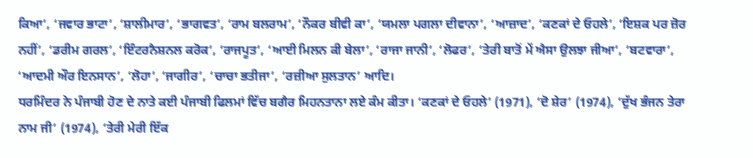ਕਿਆ’, ‘ਜਵਾਰ ਭਾਟਾ’, ‘ਸ਼ਾਲੀਮਾਰ’, ‘ਭਾਗਵਤ’, ‘ਰਾਮ ਬਲਰਾਮ’, ‘ਨੌਕਰ ਬੀਵੀ ਕਾ’, ‘ਯਮਲਾ ਪਗਲਾ ਦੀਵਾਨਾ’, ‘ਆਜ਼ਾਦ’, ‘ਕਣਕਾਂ ਦੇ ਓਹਲੇ’, ‘ਇਸ਼ਕ ਪਰ ਜ਼ੋਰ ਨਹੀਂ’, ‘ਡਰੀਮ ਗਰਲ’, ‘ਇੰਟਰਨੈਸ਼ਨਲ ਕਰੋਕ’, ‘ਰਾਜਪੂਤ’, ‘ਆਈ ਮਿਲਨ ਕੀ ਬੇਲਾ’, ‘ਰਾਜਾ ਜਾਨੀ’, ‘ਲੋਫਰ’, ‘ਤੇਰੀ ਬਾਤੋਂ ਮੇਂ ਐਸਾ ਉਲਝਾ ਜੀਆ’, ‘ਬਟਵਾਰਾ’, ‘ਆਦਮੀ ਔਰ ਇਨਸਾਨ’, ‘ਲੋਹਾ’, ‘ਜਾਗੀਰ’, ‘ਚਾਚਾ ਭਤੀਜਾ’, ‘ਰਜ਼ੀਆ ਸੁਲਤਾਨ’ ਆਦਿ।
ਧਰਮਿੰਦਰ ਨੇ ਪੰਜਾਬੀ ਹੋਣ ਦੇ ਨਾਤੇ ਕਈ ਪੰਜਾਬੀ ਫਿਲਮਾਂ ਵਿੱਚ ਬਗੈਰ ਮਿਹਨਤਾਨਾ ਲਏ ਕੰਮ ਕੀਤਾ। ‘ਕਣਕਾਂ ਦੇ ਓਹਲੇ’ (1971), ‘ਦੋ ਸ਼ੇਰ’ (1974), ‘ਦੁੱਖ ਭੰਜਨ ਤੇਰਾ ਨਾਮ ਜੀ’ (1974), ‘ਤੇਰੀ ਮੇਰੀ ਇੱਕ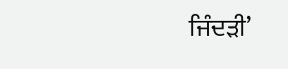ਜਿੰਦੜੀ’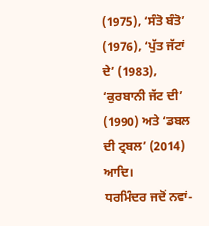(1975), ‘ਸੰਤੋ ਬੰਤੋ’ (1976), ‘ਪੁੱਤ ਜੱਟਾਂ ਦੇ’ (1983), ‘ਕੁਰਬਾਨੀ ਜੱਟ ਦੀ’ (1990) ਅਤੇ ‘ਡਬਲ ਦੀ ਟ੍ਰਬਲ’ (2014) ਆਦਿ।
ਧਰਮਿੰਦਰ ਜਦੋਂ ਨਵਾਂ-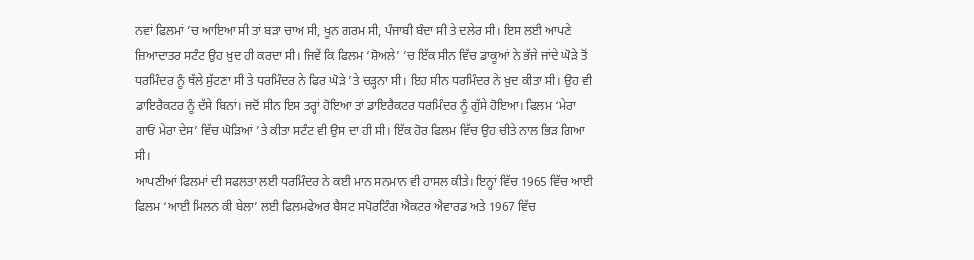ਨਵਾਂ ਫਿਲਮਾਂ ’ਚ ਆਇਆ ਸੀ ਤਾਂ ਬੜਾ ਚਾਅ ਸੀ, ਖੂਨ ਗਰਮ ਸੀ, ਪੰਜਾਬੀ ਬੰਦਾ ਸੀ ਤੇ ਦਲੇਰ ਸੀ। ਇਸ ਲਈ ਆਪਣੇ ਜ਼ਿਆਦਾਤਰ ਸਟੰਟ ਉਹ ਖ਼ੁਦ ਹੀ ਕਰਦਾ ਸੀ। ਜਿਵੇਂ ਕਿ ਫਿਲਮ ‘ਸ਼ੋਅਲੇ’ ’ਚ ਇੱਕ ਸੀਨ ਵਿੱਚ ਡਾਕੂਆਂ ਨੇ ਭੱਜੇ ਜਾਂਦੇ ਘੋੜੇ ਤੋਂ ਧਰਮਿੰਦਰ ਨੂੰ ਥੱਲੇ ਸੁੱਟਣਾ ਸੀ ਤੇ ਧਰਮਿੰਦਰ ਨੇ ਫਿਰ ਘੋੜੇ ’ਤੇ ਚੜ੍ਹਨਾ ਸੀ। ਇਹ ਸੀਨ ਧਰਮਿੰਦਰ ਨੇ ਖ਼ੁਦ ਕੀਤਾ ਸੀ। ਉਹ ਵੀ ਡਾਇਰੈਕਟਰ ਨੂੰ ਦੱਸੇ ਬਿਨਾਂ। ਜਦੋਂ ਸੀਨ ਇਸ ਤਰ੍ਹਾਂ ਹੋਇਆ ਤਾਂ ਡਾਇਰੈਕਟਰ ਧਰਮਿੰਦਰ ਨੂੰ ਗੁੱਸੇ ਹੋਇਆ। ਫਿਲਮ ‘ਮੇਰਾ ਗਾਓਂ ਮੇਰਾ ਦੇਸ’ ਵਿੱਚ ਘੋੜਿਆਂ ’ਤੇ ਕੀਤਾ ਸਟੰਟ ਵੀ ਉਸ ਦਾ ਹੀ ਸੀ। ਇੱਕ ਹੋਰ ਫਿਲਮ ਵਿੱਚ ਉਹ ਚੀਤੇ ਨਾਲ ਭਿੜ ਗਿਆ ਸੀ।
ਆਪਣੀਆਂ ਫਿਲਮਾਂ ਦੀ ਸਫਲਤਾ ਲਈ ਧਰਮਿੰਦਰ ਨੇ ਕਈ ਮਾਨ ਸਨਮਾਨ ਵੀ ਹਾਸਲ ਕੀਤੇ। ਇਨ੍ਹਾਂ ਵਿੱਚ 1965 ਵਿੱਚ ਆਈ ਫਿਲਮ ‘ਆਈ ਮਿਲਨ ਕੀ ਬੇਲਾ’ ਲਈ ਫਿਲਮਫੇਅਰ ਬੈਸਟ ਸਪੋਰਟਿੰਗ ਐਕਟਰ ਐਵਾਰਡ ਅਤੇ 1967 ਵਿੱਚ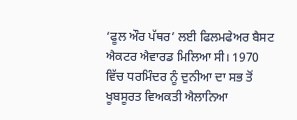‘ਫੂਲ ਔਰ ਪੱਥਰ’ ਲਈ ਫਿਲਮਫੇਅਰ ਬੈਸਟ ਐਕਟਰ ਐਵਾਰਡ ਮਿਲਿਆ ਸੀ। 1970 ਵਿੱਚ ਧਰਮਿੰਦਰ ਨੂੰ ਦੁਨੀਆ ਦਾ ਸਭ ਤੋਂ ਖੂਬਸੂਰਤ ਵਿਅਕਤੀ ਐਲਾਨਿਆ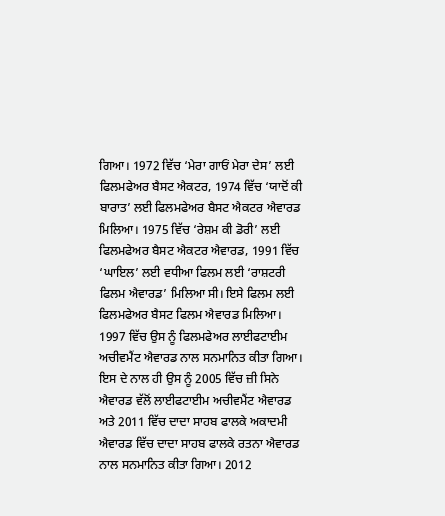ਗਿਆ। 1972 ਵਿੱਚ ‘ਮੇਰਾ ਗਾਓਂ ਮੇਰਾ ਦੇਸ’ ਲਈ ਫਿਲਮਫੇਅਰ ਬੈਸਟ ਐਕਟਰ, 1974 ਵਿੱਚ ‘ਯਾਦੋਂ ਕੀ ਬਾਰਾਤ’ ਲਈ ਫਿਲਮਫੇਅਰ ਬੈਸਟ ਐਕਟਰ ਐਵਾਰਡ ਮਿਲਿਆ। 1975 ਵਿੱਚ ‘ਰੇਸ਼ਮ ਕੀ ਡੋਰੀ’ ਲਈ ਫਿਲਮਫੇਅਰ ਬੈਸਟ ਐਕਟਰ ਐਵਾਰਡ, 1991 ਵਿੱਚ ‘ਘਾਇਲ’ ਲਈ ਵਧੀਆ ਫਿਲਮ ਲਈ ‘ਰਾਸ਼ਟਰੀ ਫਿਲਮ ਐਵਾਰਡ’ ਮਿਲਿਆ ਸੀ। ਇਸੇ ਫਿਲਮ ਲਈ ਫਿਲਮਫੇਅਰ ਬੈਸਟ ਫਿਲਮ ਐਵਾਰਡ ਮਿਲਿਆ। 1997 ਵਿੱਚ ਉਸ ਨੂੰ ਫਿਲਮਫੇਅਰ ਲਾਈਫਟਾਈਮ ਅਚੀਵਮੈਂਟ ਐਵਾਰਡ ਨਾਲ ਸਨਮਾਨਿਤ ਕੀਤਾ ਗਿਆ।
ਇਸ ਦੇ ਨਾਲ ਹੀ ਉਸ ਨੂੰ 2005 ਵਿੱਚ ਜ਼ੀ ਸਿਨੇ ਐਵਾਰਡ ਵੱਲੋਂ ਲਾਈਫਟਾਈਮ ਅਚੀਵਮੈਂਟ ਐਵਾਰਡ ਅਤੇ 2011 ਵਿੱਚ ਦਾਦਾ ਸਾਹਬ ਫਾਲਕੇ ਅਕਾਦਮੀ ਐਵਾਰਡ ਵਿੱਚ ਦਾਦਾ ਸਾਹਬ ਫਾਲਕੇ ਰਤਨਾ ਐਵਾਰਡ ਨਾਲ ਸਨਮਾਨਿਤ ਕੀਤਾ ਗਿਆ। 2012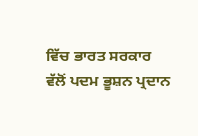ਵਿੱਚ ਭਾਰਤ ਸਰਕਾਰ ਵੱਲੋਂ ਪਦਮ ਭੂਸ਼ਨ ਪ੍ਰਦਾਨ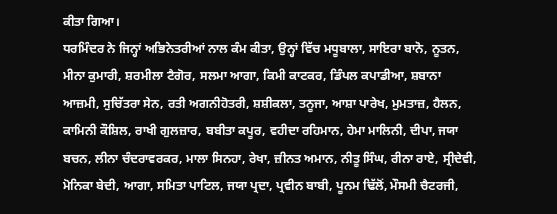ਕੀਤਾ ਗਿਆ।
ਧਰਮਿੰਦਰ ਨੇ ਜਿਨ੍ਹਾਂ ਅਭਿਨੇਤਰੀਆਂ ਨਾਲ ਕੰਮ ਕੀਤਾ, ਉਨ੍ਹਾਂ ਵਿੱਚ ਮਧੂਬਾਲਾ, ਸਾਇਰਾ ਬਾਨੋ, ਨੂਤਨ, ਮੀਨਾ ਕੁਮਾਰੀ, ਸ਼ਰਮੀਲਾ ਟੈਗੋਰ, ਸਲਮਾ ਆਗਾ, ਕਿਮੀ ਕਾਟਕਰ, ਡਿੰਪਲ ਕਪਾਡੀਆ, ਸ਼ਬਾਨਾ ਆਜ਼ਮੀ, ਸੁਚਿੱਤਰਾ ਸੇਨ, ਰਤੀ ਅਗਨੀਹੋਤਰੀ, ਸ਼ਸ਼ੀਕਲਾ, ਤਨੂਜਾ, ਆਸ਼ਾ ਪਾਰੇਖ, ਮੁਮਤਾਜ਼, ਹੈਲਨ, ਕਾਮਿਨੀ ਕੌਸ਼ਿਲ, ਰਾਖੀ ਗੁਲਜ਼ਾਰ, ਬਬੀਤਾ ਕਪੂਰ, ਵਹੀਦਾ ਰਹਿਮਾਨ, ਹੇਮਾ ਮਾਲਿਨੀ, ਦੀਪਾ, ਜਯਾ ਬਚਨ, ਲੀਨਾ ਚੰਦਰਾਵਰਕਰ, ਮਾਲਾ ਸਿਨਹਾ, ਰੇਖਾ, ਜ਼ੀਨਤ ਅਮਾਨ, ਨੀਤੂ ਸਿੰਘ, ਰੀਨਾ ਰਾਏ, ਸ੍ਰੀਦੇਵੀ, ਮੋਨਿਕਾ ਬੇਦੀ, ਆਗਾ, ਸਮਿਤਾ ਪਾਟਿਲ, ਜਯਾ ਪ੍ਰਦਾ, ਪ੍ਰਵੀਨ ਬਾਬੀ, ਪੂਨਮ ਢਿੱਲੋਂ, ਮੌਸਮੀ ਚੈਟਰਜੀ,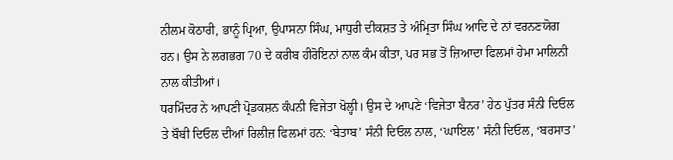ਨੀਲਮ ਕੋਠਾਰੀ, ਭਾਨੂੰ ਪ੍ਰਿਆ, ਉਪਾਸਨਾ ਸਿੰਘ, ਮਾਧੁਰੀ ਦੀਕਸ਼ਤ ਤੇ ਅੰਮ੍ਰਿਤਾ ਸਿੰਘ ਆਦਿ ਦੇ ਨਾਂ ਵਰਨਣਯੋਗ ਹਨ। ਉਸ ਨੇ ਲਗਭਗ 70 ਦੇ ਕਰੀਬ ਹੀਰੋਇਨਾਂ ਨਾਲ ਕੰਮ ਕੀਤਾ, ਪਰ ਸਭ ਤੋਂ ਜ਼ਿਆਦਾ ਫਿਲਮਾਂ ਹੇਮਾ ਮਾਲਿਨੀ ਨਾਲ ਕੀਤੀਆਂ।
ਧਰਮਿੰਦਰ ਨੇ ਆਪਣੀ ਪ੍ਰੋਡਕਸ਼ਨ ਕੰਪਨੀ ਵਿਜੇਤਾ ਖੋਲ੍ਹੀ। ਉਸ ਦੇ ਆਪਣੇ ‘ਵਿਜੇਤਾ ਬੈਨਰ’ ਹੇਠ ਪੁੱਤਰ ਸੰਨੀ ਦਿਓਲ ਤੇ ਬੌਬੀ ਦਿਓਲ ਦੀਆਂ ਰਿਲੀਜ਼ ਫਿਲਮਾਂ ਹਨ: ‘ਬੇਤਾਬ’ ਸੰਨੀ ਦਿਓਲ ਨਾਲ, ‘ਘਾਇਲ’ ਸੰਨੀ ਦਿਓਲ, ‘ਬਰਸਾਤ’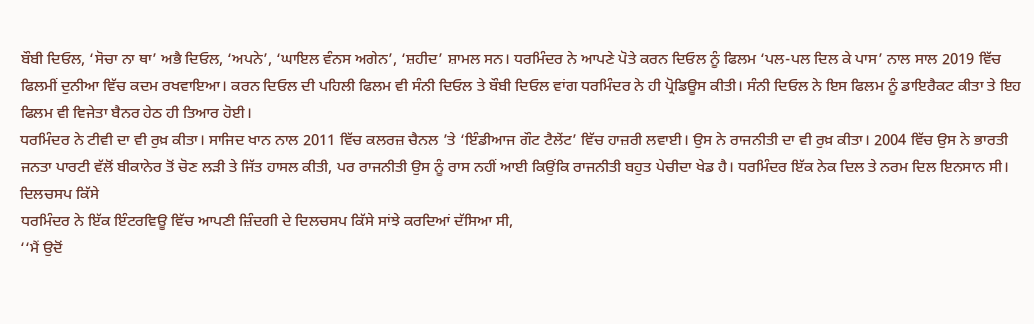ਬੌਬੀ ਦਿਓਲ, ‘ਸੋਚਾ ਨਾ ਥਾ’ ਅਭੈ ਦਿਓਲ, ‘ਅਪਨੇ’, ‘ਘਾਇਲ ਵੰਨਸ ਅਗੇਨ’, ‘ਸ਼ਹੀਦ’ ਸ਼ਾਮਲ ਸਨ। ਧਰਮਿੰਦਰ ਨੇ ਆਪਣੇ ਪੋਤੇ ਕਰਨ ਦਿਓਲ ਨੂੰ ਫਿਲਮ ‘ਪਲ-ਪਲ ਦਿਲ ਕੇ ਪਾਸ’ ਨਾਲ ਸਾਲ 2019 ਵਿੱਚ ਫਿਲਮੀਂ ਦੁਨੀਆ ਵਿੱਚ ਕਦਮ ਰਖਵਾਇਆ। ਕਰਨ ਦਿਓਲ ਦੀ ਪਹਿਲੀ ਫਿਲਮ ਵੀ ਸੰਨੀ ਦਿਓਲ ਤੇ ਬੌਬੀ ਦਿਓਲ ਵਾਂਗ ਧਰਮਿੰਦਰ ਨੇ ਹੀ ਪ੍ਰੋਡਿਊਸ ਕੀਤੀ। ਸੰਨੀ ਦਿਓਲ ਨੇ ਇਸ ਫਿਲਮ ਨੂੰ ਡਾਇਰੈਕਟ ਕੀਤਾ ਤੇ ਇਹ ਫਿਲਮ ਵੀ ਵਿਜੇਤਾ ਬੈਨਰ ਹੇਠ ਹੀ ਤਿਆਰ ਹੋਈ।
ਧਰਮਿੰਦਰ ਨੇ ਟੀਵੀ ਦਾ ਵੀ ਰੁਖ਼ ਕੀਤਾ। ਸਾਜਿਦ ਖਾਨ ਨਾਲ 2011 ਵਿੱਚ ਕਲਰਜ਼ ਚੈਨਲ ’ਤੇ ‘ਇੰਡੀਆਜ ਗੌਟ ਟੈਲੇਂਟ’ ਵਿੱਚ ਹਾਜ਼ਰੀ ਲਵਾਈ। ਉਸ ਨੇ ਰਾਜਨੀਤੀ ਦਾ ਵੀ ਰੁਖ਼ ਕੀਤਾ। 2004 ਵਿੱਚ ਉਸ ਨੇ ਭਾਰਤੀ ਜਨਤਾ ਪਾਰਟੀ ਵੱਲੋਂ ਬੀਕਾਨੇਰ ਤੋਂ ਚੋਣ ਲੜੀ ਤੇ ਜਿੱਤ ਹਾਸਲ ਕੀਤੀ, ਪਰ ਰਾਜਨੀਤੀ ਉਸ ਨੂੰ ਰਾਸ ਨਹੀਂ ਆਈ ਕਿਉਂਕਿ ਰਾਜਨੀਤੀ ਬਹੁਤ ਪੇਚੀਦਾ ਖੇਡ ਹੈ। ਧਰਮਿੰਦਰ ਇੱਕ ਨੇਕ ਦਿਲ ਤੇ ਨਰਮ ਦਿਲ ਇਨਸਾਨ ਸੀ।
ਦਿਲਚਸਪ ਕਿੱਸੇ
ਧਰਮਿੰਦਰ ਨੇ ਇੱਕ ਇੰਟਰਵਿਊ ਵਿੱਚ ਆਪਣੀ ਜ਼ਿੰਦਗੀ ਦੇ ਦਿਲਚਸਪ ਕਿੱਸੇ ਸਾਂਝੇ ਕਰਦਿਆਂ ਦੱਸਿਆ ਸੀ,
‘‘ਮੈਂ ਉਦੋਂ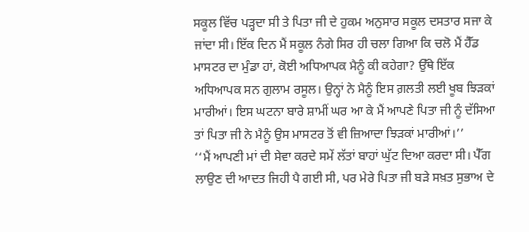ਸਕੂਲ ਵਿੱਚ ਪੜ੍ਹਦਾ ਸੀ ਤੇ ਪਿਤਾ ਜੀ ਦੇ ਹੁਕਮ ਅਨੁਸਾਰ ਸਕੂਲ ਦਸਤਾਰ ਸਜਾ ਕੇ ਜਾਂਦਾ ਸੀ। ਇੱਕ ਦਿਨ ਮੈਂ ਸਕੂਲ ਨੰਗੇ ਸਿਰ ਹੀ ਚਲਾ ਗਿਆ ਕਿ ਚਲੋ ਮੈਂ ਹੈੱਡ ਮਾਸਟਰ ਦਾ ਮੁੰਡਾ ਹਾਂ, ਕੋਈ ਅਧਿਆਪਕ ਮੈਨੂੰ ਕੀ ਕਹੇਗਾ? ਉੱਥੇ ਇੱਕ ਅਧਿਆਪਕ ਸਨ ਗੁਲਾਮ ਰਸੂਲ। ਉਨ੍ਹਾਂ ਨੇ ਮੈਨੂੰ ਇਸ ਗ਼ਲਤੀ ਲਈ ਖੂਬ ਝਿੜਕਾਂ ਮਾਰੀਆਂ। ਇਸ ਘਟਨਾ ਬਾਰੇ ਸ਼ਾਮੀਂ ਘਰ ਆ ਕੇ ਮੈਂ ਆਪਣੇ ਪਿਤਾ ਜੀ ਨੂੰ ਦੱਸਿਆ ਤਾਂ ਪਿਤਾ ਜੀ ਨੇ ਮੈਨੂੰ ਉਸ ਮਾਸਟਰ ਤੋਂ ਵੀ ਜ਼ਿਆਦਾ ਝਿੜਕਾਂ ਮਾਰੀਆਂ।’’
‘‘ਮੈਂ ਆਪਣੀ ਮਾਂ ਦੀ ਸੇਵਾ ਕਰਦੇ ਸਮੇਂ ਲੱਤਾਂ ਬਾਹਾਂ ਘੁੱਟ ਦਿਆ ਕਰਦਾ ਸੀ। ਪੈੱਗ ਲਾਉਣ ਦੀ ਆਦਤ ਜਿਹੀ ਪੈ ਗਈ ਸੀ, ਪਰ ਮੇਰੇ ਪਿਤਾ ਜੀ ਬੜੇ ਸਖ਼ਤ ਸੁਭਾਅ ਦੇ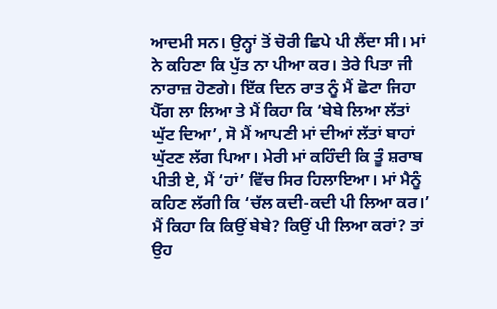ਆਦਮੀ ਸਨ। ਉਨ੍ਹਾਂ ਤੋਂ ਚੋਰੀ ਛਿਪੇ ਪੀ ਲੈਂਦਾ ਸੀ। ਮਾਂ ਨੇ ਕਹਿਣਾ ਕਿ ਪੁੱਤ ਨਾ ਪੀਆ ਕਰ। ਤੇਰੇ ਪਿਤਾ ਜੀ ਨਾਰਾਜ਼ ਹੋਣਗੇ। ਇੱਕ ਦਿਨ ਰਾਤ ਨੂੰ ਮੈਂ ਛੋਟਾ ਜਿਹਾ ਪੈੱਗ ਲਾ ਲਿਆ ਤੇ ਮੈਂ ਕਿਹਾ ਕਿ ‘ਬੇਬੇ ਲਿਆ ਲੱਤਾਂ ਘੁੱਟ ਦਿਆ’, ਸੋ ਮੈਂ ਆਪਣੀ ਮਾਂ ਦੀਆਂ ਲੱਤਾਂ ਬਾਹਾਂ ਘੁੱਟਣ ਲੱਗ ਪਿਆ। ਮੇਰੀ ਮਾਂ ਕਹਿੰਦੀ ਕਿ ਤੂੰ ਸ਼ਰਾਬ ਪੀਤੀ ਏ, ਮੈਂ ‘ਹਾਂ’ ਵਿੱਚ ਸਿਰ ਹਿਲਾਇਆ। ਮਾਂ ਮੈਨੂੰ ਕਹਿਣ ਲੱਗੀ ਕਿ ‘ਚੱਲ ਕਦੀ-ਕਦੀ ਪੀ ਲਿਆ ਕਰ।’ ਮੈਂ ਕਿਹਾ ਕਿ ਕਿਉਂ ਬੇਬੇ? ਕਿਉਂ ਪੀ ਲਿਆ ਕਰਾਂ? ਤਾਂ ਉਹ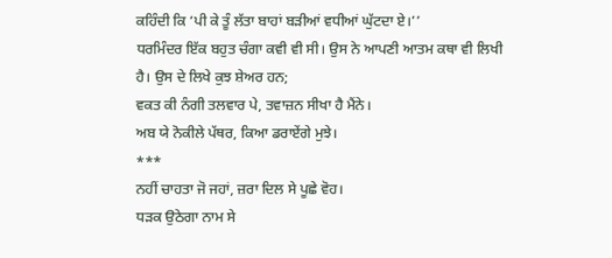ਕਹਿੰਦੀ ਕਿ ‘ਪੀ ਕੇ ਤੂੰ ਲੱਤਾ ਬਾਹਾਂ ਬੜੀਆਂ ਵਧੀਆਂ ਘੁੱਟਦਾ ਏ।’’
ਧਰਮਿੰਦਰ ਇੱਕ ਬਹੁਤ ਚੰਗਾ ਕਵੀ ਵੀ ਸੀ। ਉਸ ਨੇ ਆਪਣੀ ਆਤਮ ਕਥਾ ਵੀ ਲਿਖੀ ਹੈ। ਉਸ ਦੇ ਲਿਖੇ ਕੁਝ ਸ਼ੇਅਰ ਹਨ;
ਵਕਤ ਕੀ ਨੰਗੀ ਤਲਵਾਰ ਪੇ, ਤਵਾਜ਼ਨ ਸੀਖਾ ਹੈ ਮੈਂਨੇ।
ਅਬ ਯੇ ਨੋਕੀਲੇ ਪੱਥਰ, ਕਿਆ ਡਰਾਏਂਗੇ ਮੁਝੇ।
***
ਨਹੀਂ ਚਾਹਤਾ ਜੋ ਜਹਾਂ, ਜ਼ਰਾ ਦਿਲ ਸੇ ਪੂਛੇ ਵੋਹ।
ਧੜਕ ਉਠੇਗਾ ਨਾਮ ਸੇ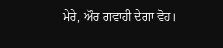ਮੇਰੇ, ਔਰ ਗਵਾਹੀ ਦੇਗਾ ਵੋਹ।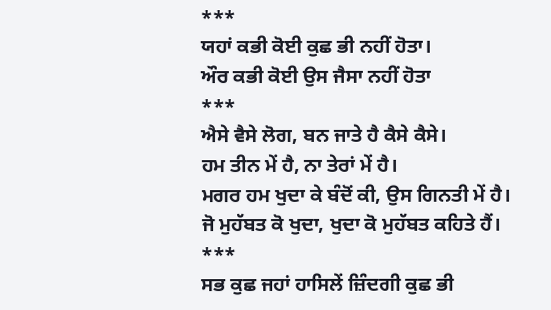***
ਯਹਾਂ ਕਭੀ ਕੋਈ ਕੁਛ ਭੀ ਨਹੀਂ ਹੋਤਾ।
ਔਰ ਕਭੀ ਕੋਈ ਉਸ ਜੈਸਾ ਨਹੀਂ ਹੋਤਾ
***
ਐਸੇ ਵੈਸੇ ਲੋਗ, ਬਨ ਜਾਤੇ ਹੈ ਕੈਸੇ ਕੈਸੇ।
ਹਮ ਤੀਨ ਮੇਂ ਹੈ, ਨਾ ਤੇਰਾਂ ਮੇਂ ਹੈ।
ਮਗਰ ਹਮ ਖੁਦਾ ਕੇ ਬੰਦੋਂ ਕੀ, ਉਸ ਗਿਨਤੀ ਮੇਂ ਹੈ।
ਜੋ ਮੁਹੱਬਤ ਕੋ ਖੁਦਾ, ਖੁਦਾ ਕੋ ਮੁਹੱਬਤ ਕਹਿਤੇ ਹੈਂ।
***
ਸਭ ਕੁਛ ਜਹਾਂ ਹਾਸਿਲੇਂ ਜ਼ਿੰਦਗੀ ਕੁਛ ਭੀ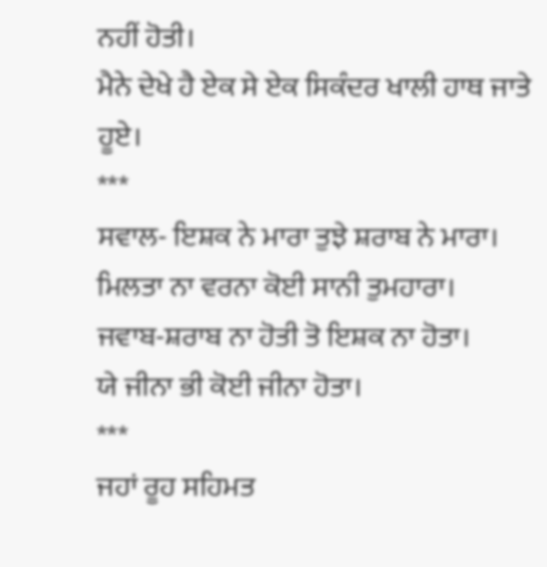ਨਹੀਂ ਹੋਤੀ।
ਮੈਨੇ ਦੇਖੇ ਹੈ ਏਕ ਸੇ ਏਕ ਸਿਕੰਦਰ ਖਾਲੀ ਹਾਥ ਜਾਤੇ ਹੂਏ।
***
ਸਵਾਲ- ਇਸ਼ਕ ਨੇ ਮਾਰਾ ਤੁਝੇ ਸ਼ਰਾਬ ਨੇ ਮਾਰਾ।
ਮਿਲਤਾ ਨਾ ਵਰਨਾ ਕੋਈ ਸਾਨੀ ਤੁਮਹਾਰਾ।
ਜਵਾਬ-ਸ਼ਰਾਬ ਨਾ ਹੋਤੀ ਤੋ ਇਸ਼ਕ ਨਾ ਹੋਤਾ।
ਯੇ ਜੀਨਾ ਭੀ ਕੋਈ ਜੀਨਾ ਹੋਤਾ।
***
ਜਹਾਂ ਰੂਹ ਸਹਿਮਤ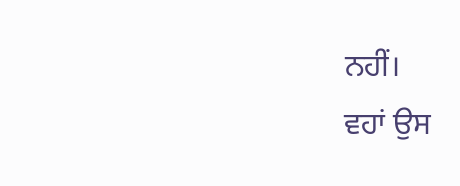ਨਹੀਂ।
ਵਹਾਂ ਉਸ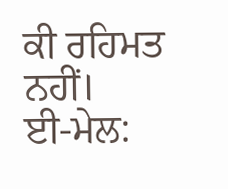ਕੀ ਰਹਿਮਤ ਨਹੀਂ।
ਈ-ਮੇਲ: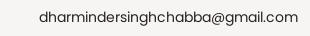dharmindersinghchabba@gmail.com